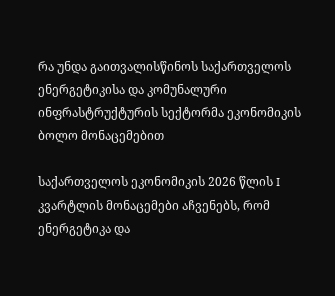რა უნდა გაითვალისწინოს საქართველოს ენერგეტიკისა და კომუნალური ინფრასტრუქტურის სექტორმა ეკონომიკის ბოლო მონაცემებით

საქართველოს ეკონომიკის 2026 წლის I კვარტლის მონაცემები აჩვენებს, რომ ენერგეტიკა და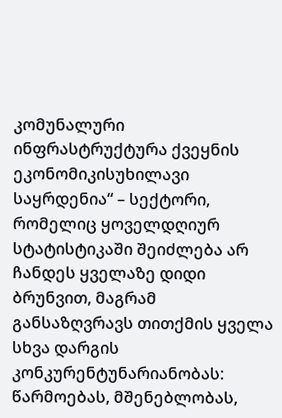კომუნალური ინფრასტრუქტურა ქვეყნის ეკონომიკისუხილავი საყრდენია“ – სექტორი, რომელიც ყოველდღიურ სტატისტიკაში შეიძლება არ ჩანდეს ყველაზე დიდი ბრუნვით, მაგრამ განსაზღვრავს თითქმის ყველა სხვა დარგის კონკურენტუნარიანობას: წარმოებას, მშენებლობას,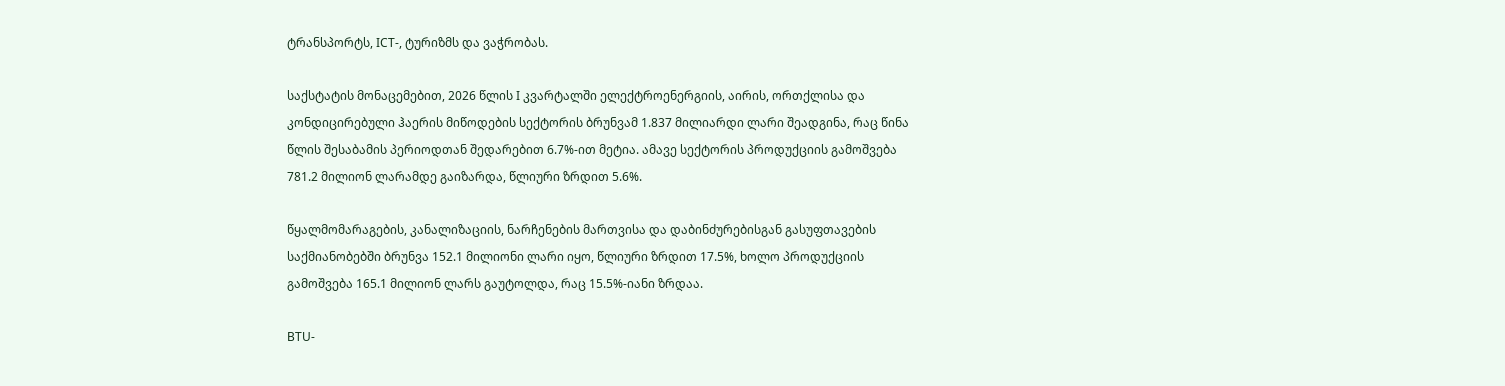ტრანსპორტს, ICT-, ტურიზმს და ვაჭრობას.

საქსტატის მონაცემებით, 2026 წლის I კვარტალში ელექტროენერგიის, აირის, ორთქლისა და კონდიცირებული ჰაერის მიწოდების სექტორის ბრუნვამ 1.837 მილიარდი ლარი შეადგინა, რაც წინა წლის შესაბამის პერიოდთან შედარებით 6.7%-ით მეტია. ამავე სექტორის პროდუქციის გამოშვება 781.2 მილიონ ლარამდე გაიზარდა, წლიური ზრდით 5.6%.

წყალმომარაგების, კანალიზაციის, ნარჩენების მართვისა და დაბინძურებისგან გასუფთავების საქმიანობებში ბრუნვა 152.1 მილიონი ლარი იყო, წლიური ზრდით 17.5%, ხოლო პროდუქციის გამოშვება 165.1 მილიონ ლარს გაუტოლდა, რაც 15.5%-იანი ზრდაა.

BTU-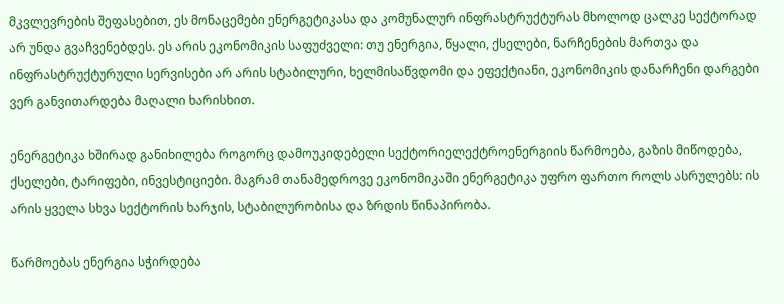მკვლევრების შეფასებით, ეს მონაცემები ენერგეტიკასა და კომუნალურ ინფრასტრუქტურას მხოლოდ ცალკე სექტორად არ უნდა გვაჩვენებდეს. ეს არის ეკონომიკის საფუძველი: თუ ენერგია, წყალი, ქსელები, ნარჩენების მართვა და ინფრასტრუქტურული სერვისები არ არის სტაბილური, ხელმისაწვდომი და ეფექტიანი, ეკონომიკის დანარჩენი დარგები ვერ განვითარდება მაღალი ხარისხით.

ენერგეტიკა ხშირად განიხილება როგორც დამოუკიდებელი სექტორიელექტროენერგიის წარმოება, გაზის მიწოდება, ქსელები, ტარიფები, ინვესტიციები. მაგრამ თანამედროვე ეკონომიკაში ენერგეტიკა უფრო ფართო როლს ასრულებს: ის არის ყველა სხვა სექტორის ხარჯის, სტაბილურობისა და ზრდის წინაპირობა.

წარმოებას ენერგია სჭირდება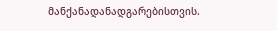მანქანადანადგარებისთვის.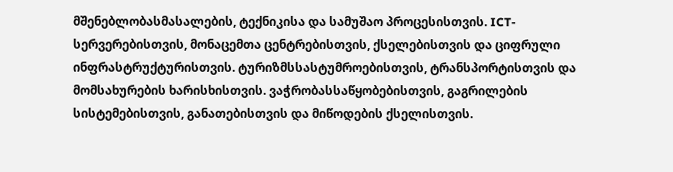მშენებლობასმასალების, ტექნიკისა და სამუშაო პროცესისთვის. ICT-სერვერებისთვის, მონაცემთა ცენტრებისთვის, ქსელებისთვის და ციფრული ინფრასტრუქტურისთვის. ტურიზმსსასტუმროებისთვის, ტრანსპორტისთვის და მომსახურების ხარისხისთვის. ვაჭრობასსაწყობებისთვის, გაგრილების სისტემებისთვის, განათებისთვის და მიწოდების ქსელისთვის.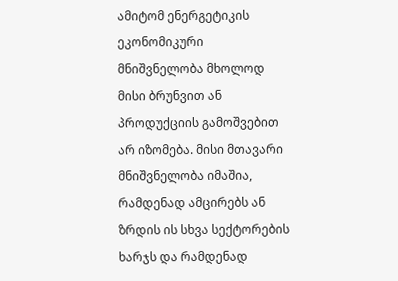ამიტომ ენერგეტიკის ეკონომიკური მნიშვნელობა მხოლოდ მისი ბრუნვით ან პროდუქციის გამოშვებით არ იზომება. მისი მთავარი მნიშვნელობა იმაშია, რამდენად ამცირებს ან ზრდის ის სხვა სექტორების ხარჯს და რამდენად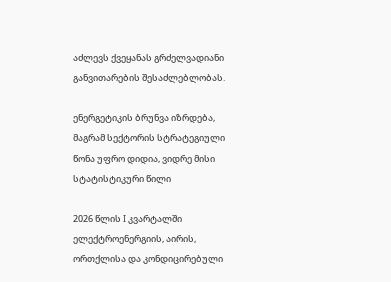აძლევს ქვეყანას გრძელვადიანი განვითარების შესაძლებლობას.

ენერგეტიკის ბრუნვა იზრდება, მაგრამ სექტორის სტრატეგიული წონა უფრო დიდია, ვიდრე მისი სტატისტიკური წილი

2026 წლის I კვარტალში ელექტროენერგიის, აირის, ორთქლისა და კონდიცირებული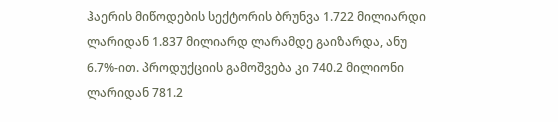ჰაერის მიწოდების სექტორის ბრუნვა 1.722 მილიარდი ლარიდან 1.837 მილიარდ ლარამდე გაიზარდა, ანუ 6.7%-ით. პროდუქციის გამოშვება კი 740.2 მილიონი ლარიდან 781.2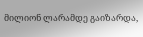მილიონ ლარამდე გაიზარდა,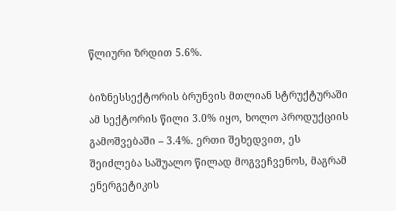წლიური ზრდით 5.6%.

ბიზნესსექტორის ბრუნვის მთლიან სტრუქტურაში ამ სექტორის წილი 3.0% იყო, ხოლო პროდუქციის გამოშვებაში – 3.4%. ერთი შეხედვით, ეს შეიძლება საშუალო წილად მოგვეჩვენოს, მაგრამ ენერგეტიკის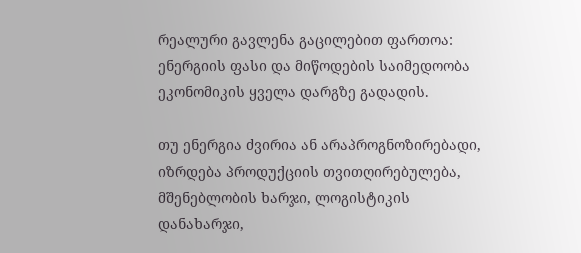რეალური გავლენა გაცილებით ფართოა: ენერგიის ფასი და მიწოდების საიმედოობა ეკონომიკის ყველა დარგზე გადადის.

თუ ენერგია ძვირია ან არაპროგნოზირებადი, იზრდება პროდუქციის თვითღირებულება, მშენებლობის ხარჯი, ლოგისტიკის დანახარჯი,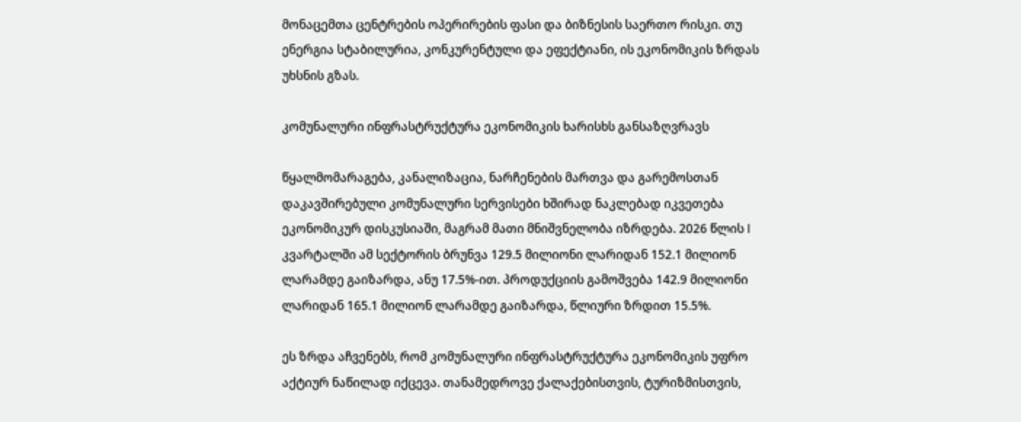მონაცემთა ცენტრების ოპერირების ფასი და ბიზნესის საერთო რისკი. თუ ენერგია სტაბილურია, კონკურენტული და ეფექტიანი, ის ეკონომიკის ზრდას უხსნის გზას.

კომუნალური ინფრასტრუქტურა ეკონომიკის ხარისხს განსაზღვრავს

წყალმომარაგება, კანალიზაცია, ნარჩენების მართვა და გარემოსთან დაკავშირებული კომუნალური სერვისები ხშირად ნაკლებად იკვეთება ეკონომიკურ დისკუსიაში, მაგრამ მათი მნიშვნელობა იზრდება. 2026 წლის I კვარტალში ამ სექტორის ბრუნვა 129.5 მილიონი ლარიდან 152.1 მილიონ ლარამდე გაიზარდა, ანუ 17.5%-ით. პროდუქციის გამოშვება 142.9 მილიონი ლარიდან 165.1 მილიონ ლარამდე გაიზარდა, წლიური ზრდით 15.5%.

ეს ზრდა აჩვენებს, რომ კომუნალური ინფრასტრუქტურა ეკონომიკის უფრო აქტიურ ნაწილად იქცევა. თანამედროვე ქალაქებისთვის, ტურიზმისთვის,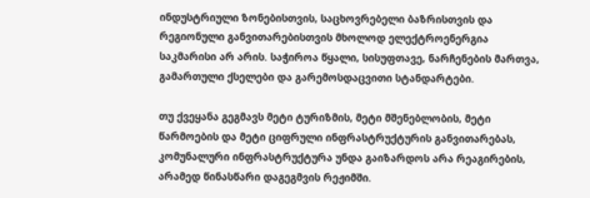ინდუსტრიული ზონებისთვის, საცხოვრებელი ბაზრისთვის და რეგიონული განვითარებისთვის მხოლოდ ელექტროენერგია საკმარისი არ არის. საჭიროა წყალი, სისუფთავე, ნარჩენების მართვა, გამართული ქსელები და გარემოსდაცვითი სტანდარტები.

თუ ქვეყანა გეგმავს მეტი ტურიზმის, მეტი მშენებლობის, მეტი წარმოების და მეტი ციფრული ინფრასტრუქტურის განვითარებას, კომუნალური ინფრასტრუქტურა უნდა გაიზარდოს არა რეაგირების, არამედ წინასწარი დაგეგმვის რეჟიმში.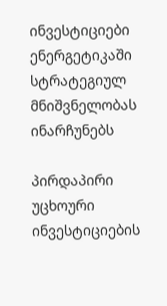ინვესტიციები ენერგეტიკაში სტრატეგიულ მნიშვნელობას ინარჩუნებს

პირდაპირი უცხოური ინვესტიციების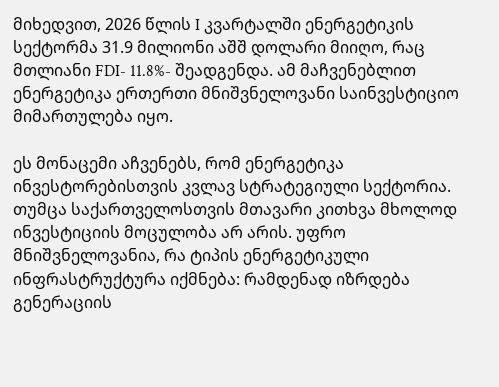მიხედვით, 2026 წლის I კვარტალში ენერგეტიკის სექტორმა 31.9 მილიონი აშშ დოლარი მიიღო, რაც მთლიანი FDI- 11.8%- შეადგენდა. ამ მაჩვენებლით ენერგეტიკა ერთერთი მნიშვნელოვანი საინვესტიციო მიმართულება იყო.

ეს მონაცემი აჩვენებს, რომ ენერგეტიკა ინვესტორებისთვის კვლავ სტრატეგიული სექტორია. თუმცა საქართველოსთვის მთავარი კითხვა მხოლოდ ინვესტიციის მოცულობა არ არის. უფრო მნიშვნელოვანია, რა ტიპის ენერგეტიკული ინფრასტრუქტურა იქმნება: რამდენად იზრდება გენერაციის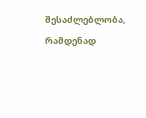შესაძლებლობა, რამდენად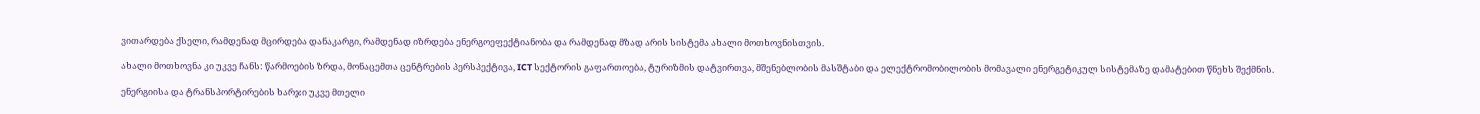ვითარდება ქსელი, რამდენად მცირდება დანაკარგი, რამდენად იზრდება ენერგოეფექტიანობა და რამდენად მზად არის სისტემა ახალი მოთხოვნისთვის.

ახალი მოთხოვნა კი უკვე ჩანს: წარმოების ზრდა, მონაცემთა ცენტრების პერსპექტივა, ICT სექტორის გაფართოება, ტურიზმის დატვირთვა, მშენებლობის მასშტაბი და ელექტრომობილობის მომავალი ენერგეტიკულ სისტემაზე დამატებით წნეხს შექმნის.

ენერგიისა და ტრანსპორტირების ხარჯი უკვე მთელი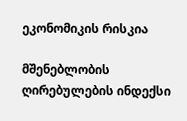ეკონომიკის რისკია

მშენებლობის ღირებულების ინდექსი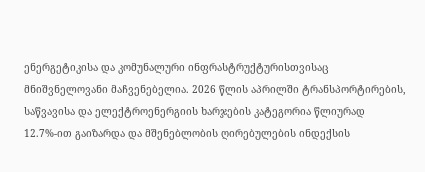ენერგეტიკისა და კომუნალური ინფრასტრუქტურისთვისაც მნიშვნელოვანი მაჩვენებელია. 2026 წლის აპრილში ტრანსპორტირების, საწვავისა და ელექტროენერგიის ხარჯების კატეგორია წლიურად 12.7%-ით გაიზარდა და მშენებლობის ღირებულების ინდექსის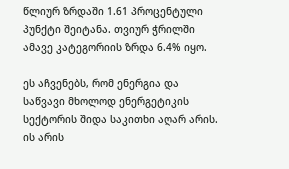წლიურ ზრდაში 1.61 პროცენტული პუნქტი შეიტანა. თვიურ ჭრილში ამავე კატეგორიის ზრდა 6.4% იყო.

ეს აჩვენებს, რომ ენერგია და საწვავი მხოლოდ ენერგეტიკის სექტორის შიდა საკითხი აღარ არის. ის არის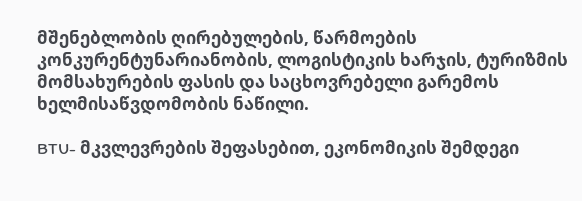მშენებლობის ღირებულების, წარმოების კონკურენტუნარიანობის, ლოგისტიკის ხარჯის, ტურიზმის მომსახურების ფასის და საცხოვრებელი გარემოს ხელმისაწვდომობის ნაწილი.

BTU- მკვლევრების შეფასებით, ეკონომიკის შემდეგი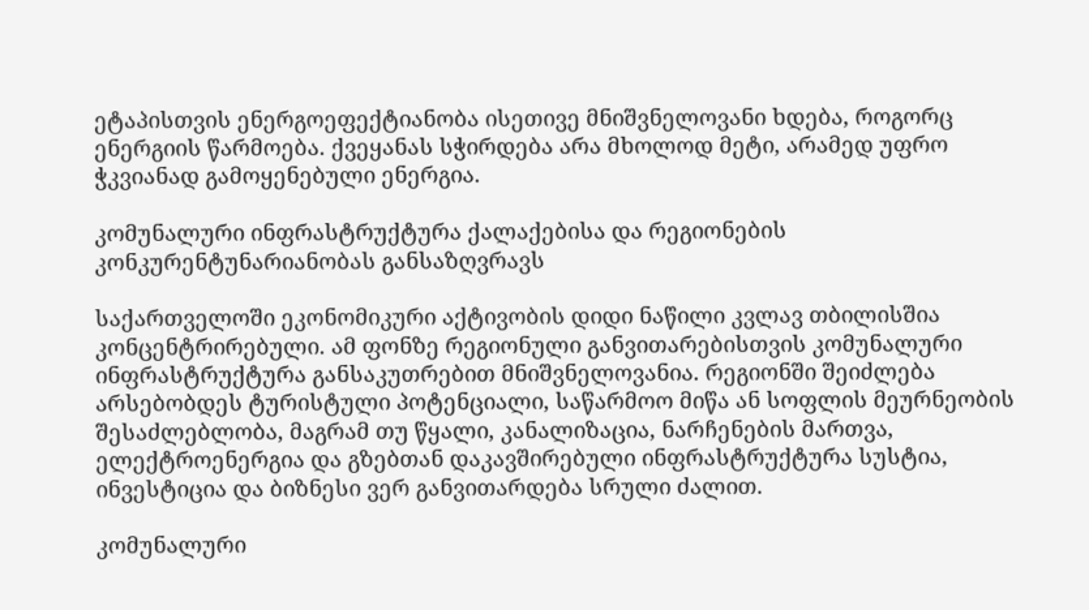ეტაპისთვის ენერგოეფექტიანობა ისეთივე მნიშვნელოვანი ხდება, როგორც ენერგიის წარმოება. ქვეყანას სჭირდება არა მხოლოდ მეტი, არამედ უფრო ჭკვიანად გამოყენებული ენერგია.

კომუნალური ინფრასტრუქტურა ქალაქებისა და რეგიონების კონკურენტუნარიანობას განსაზღვრავს

საქართველოში ეკონომიკური აქტივობის დიდი ნაწილი კვლავ თბილისშია კონცენტრირებული. ამ ფონზე რეგიონული განვითარებისთვის კომუნალური ინფრასტრუქტურა განსაკუთრებით მნიშვნელოვანია. რეგიონში შეიძლება არსებობდეს ტურისტული პოტენციალი, საწარმოო მიწა ან სოფლის მეურნეობის შესაძლებლობა, მაგრამ თუ წყალი, კანალიზაცია, ნარჩენების მართვა, ელექტროენერგია და გზებთან დაკავშირებული ინფრასტრუქტურა სუსტია, ინვესტიცია და ბიზნესი ვერ განვითარდება სრული ძალით.

კომუნალური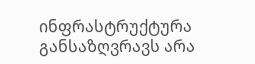ინფრასტრუქტურა განსაზღვრავს არა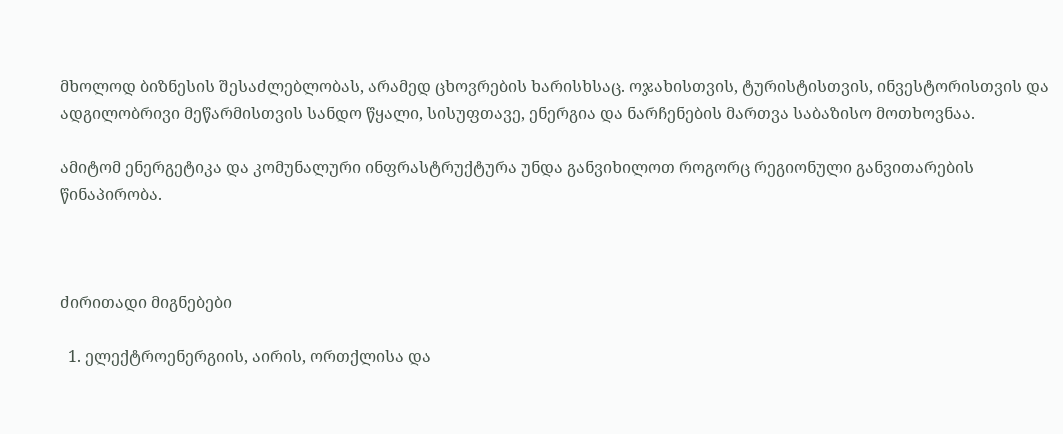მხოლოდ ბიზნესის შესაძლებლობას, არამედ ცხოვრების ხარისხსაც. ოჯახისთვის, ტურისტისთვის, ინვესტორისთვის და ადგილობრივი მეწარმისთვის სანდო წყალი, სისუფთავე, ენერგია და ნარჩენების მართვა საბაზისო მოთხოვნაა.

ამიტომ ენერგეტიკა და კომუნალური ინფრასტრუქტურა უნდა განვიხილოთ როგორც რეგიონული განვითარების წინაპირობა.



ძირითადი მიგნებები

  1. ელექტროენერგიის, აირის, ორთქლისა და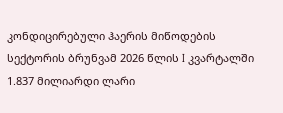კონდიცირებული ჰაერის მიწოდების სექტორის ბრუნვამ 2026 წლის I კვარტალში 1.837 მილიარდი ლარი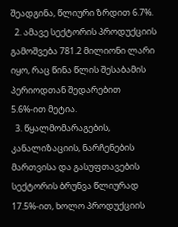შეადგინა, წლიური ზრდით 6.7%.
  2. ამავე სექტორის პროდუქციის გამოშვება 781.2 მილიონი ლარი იყო, რაც წინა წლის შესაბამის პერიოდთან შედარებით 5.6%-ით მეტია.
  3. წყალმომარაგების, კანალიზაციის, ნარჩენების მართვისა და გასუფთავების სექტორის ბრუნვა წლიურად 17.5%-ით, ხოლო პროდუქციის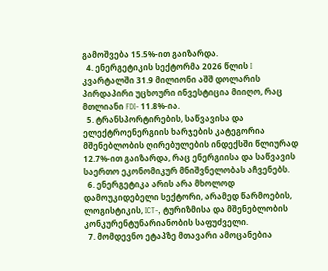გამოშვება 15.5%-ით გაიზარდა.
  4. ენერგეტიკის სექტორმა 2026 წლის I კვარტალში 31.9 მილიონი აშშ დოლარის პირდაპირი უცხოური ინვესტიცია მიიღო, რაც მთლიანი FDI- 11.8%-ია.
  5. ტრანსპორტირების, საწვავისა და ელექტროენერგიის ხარჯების კატეგორია მშენებლობის ღირებულების ინდექსში წლიურად 12.7%-ით გაიზარდა, რაც ენერგიისა და საწვავის საერთო ეკონომიკურ მნიშვნელობას აჩვენებს.
  6. ენერგეტიკა არის არა მხოლოდ დამოუკიდებელი სექტორი, არამედ წარმოების, ლოგისტიკის, ICT-, ტურიზმისა და მშენებლობის კონკურენტუნარიანობის საფუძველი.
  7. მომდევნო ეტაპზე მთავარი ამოცანებია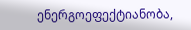ენერგოეფექტიანობა,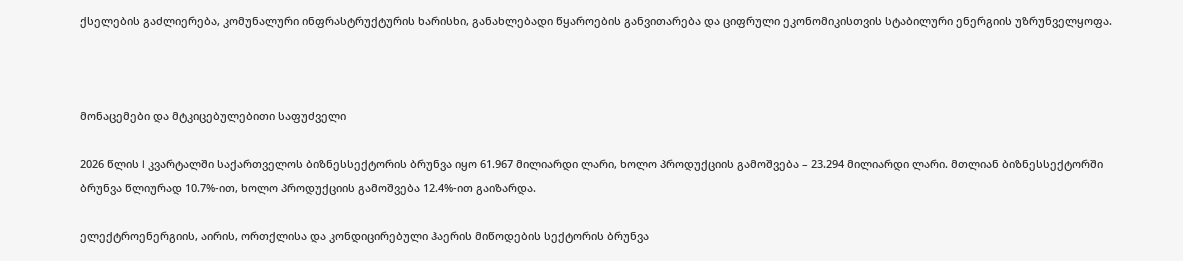ქსელების გაძლიერება, კომუნალური ინფრასტრუქტურის ხარისხი, განახლებადი წყაროების განვითარება და ციფრული ეკონომიკისთვის სტაბილური ენერგიის უზრუნველყოფა.



მონაცემები და მტკიცებულებითი საფუძველი

2026 წლის I კვარტალში საქართველოს ბიზნესსექტორის ბრუნვა იყო 61.967 მილიარდი ლარი, ხოლო პროდუქციის გამოშვება – 23.294 მილიარდი ლარი. მთლიან ბიზნესსექტორში ბრუნვა წლიურად 10.7%-ით, ხოლო პროდუქციის გამოშვება 12.4%-ით გაიზარდა.

ელექტროენერგიის, აირის, ორთქლისა და კონდიცირებული ჰაერის მიწოდების სექტორის ბრუნვა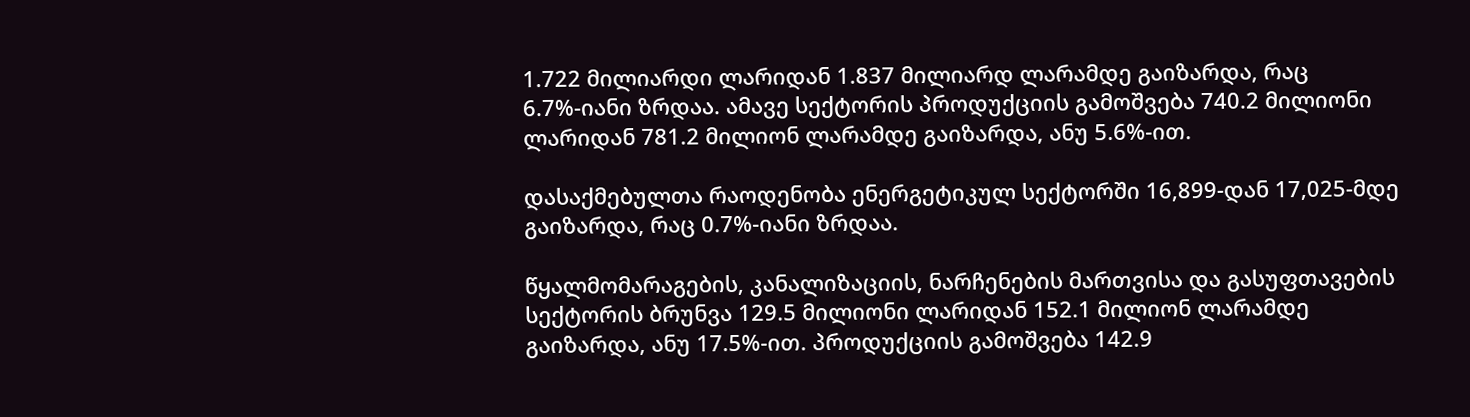1.722 მილიარდი ლარიდან 1.837 მილიარდ ლარამდე გაიზარდა, რაც 6.7%-იანი ზრდაა. ამავე სექტორის პროდუქციის გამოშვება 740.2 მილიონი ლარიდან 781.2 მილიონ ლარამდე გაიზარდა, ანუ 5.6%-ით.

დასაქმებულთა რაოდენობა ენერგეტიკულ სექტორში 16,899-დან 17,025-მდე გაიზარდა, რაც 0.7%-იანი ზრდაა.

წყალმომარაგების, კანალიზაციის, ნარჩენების მართვისა და გასუფთავების სექტორის ბრუნვა 129.5 მილიონი ლარიდან 152.1 მილიონ ლარამდე გაიზარდა, ანუ 17.5%-ით. პროდუქციის გამოშვება 142.9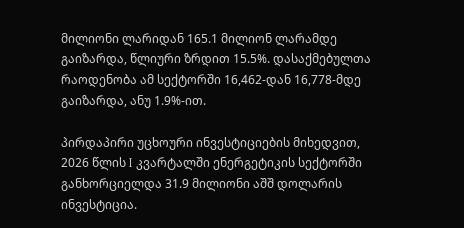მილიონი ლარიდან 165.1 მილიონ ლარამდე გაიზარდა, წლიური ზრდით 15.5%. დასაქმებულთა რაოდენობა ამ სექტორში 16,462-დან 16,778-მდე გაიზარდა, ანუ 1.9%-ით.

პირდაპირი უცხოური ინვესტიციების მიხედვით, 2026 წლის I კვარტალში ენერგეტიკის სექტორში განხორციელდა 31.9 მილიონი აშშ დოლარის ინვესტიცია.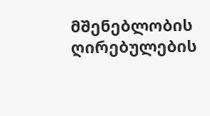მშენებლობის ღირებულების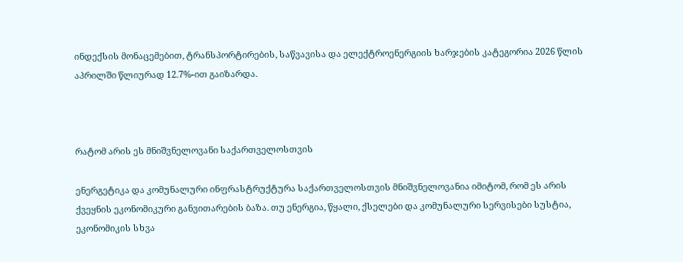ინდექსის მონაცემებით, ტრანსპორტირების, საწვავისა და ელექტროენერგიის ხარჯების კატეგორია 2026 წლის აპრილში წლიურად 12.7%-ით გაიზარდა.



რატომ არის ეს მნიშვნელოვანი საქართველოსთვის

ენერგეტიკა და კომუნალური ინფრასტრუქტურა საქართველოსთვის მნიშვნელოვანია იმიტომ, რომ ეს არის ქვეყნის ეკონომიკური განვითარების ბაზა. თუ ენერგია, წყალი, ქსელები და კომუნალური სერვისები სუსტია, ეკონომიკის სხვა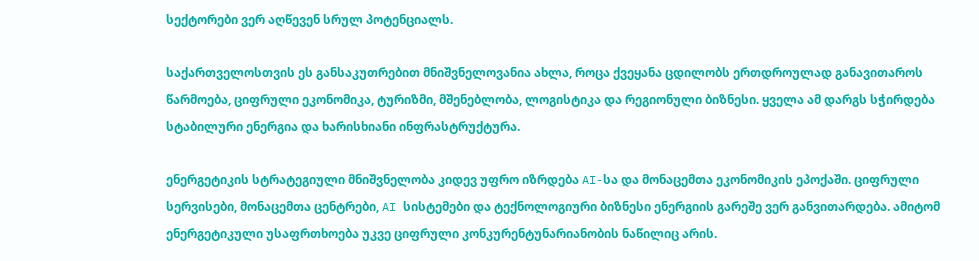სექტორები ვერ აღწევენ სრულ პოტენციალს.

საქართველოსთვის ეს განსაკუთრებით მნიშვნელოვანია ახლა, როცა ქვეყანა ცდილობს ერთდროულად განავითაროს წარმოება, ციფრული ეკონომიკა, ტურიზმი, მშენებლობა, ლოგისტიკა და რეგიონული ბიზნესი. ყველა ამ დარგს სჭირდება სტაბილური ენერგია და ხარისხიანი ინფრასტრუქტურა.

ენერგეტიკის სტრატეგიული მნიშვნელობა კიდევ უფრო იზრდება AI-სა და მონაცემთა ეკონომიკის ეპოქაში. ციფრული სერვისები, მონაცემთა ცენტრები, AI სისტემები და ტექნოლოგიური ბიზნესი ენერგიის გარეშე ვერ განვითარდება. ამიტომ ენერგეტიკული უსაფრთხოება უკვე ციფრული კონკურენტუნარიანობის ნაწილიც არის.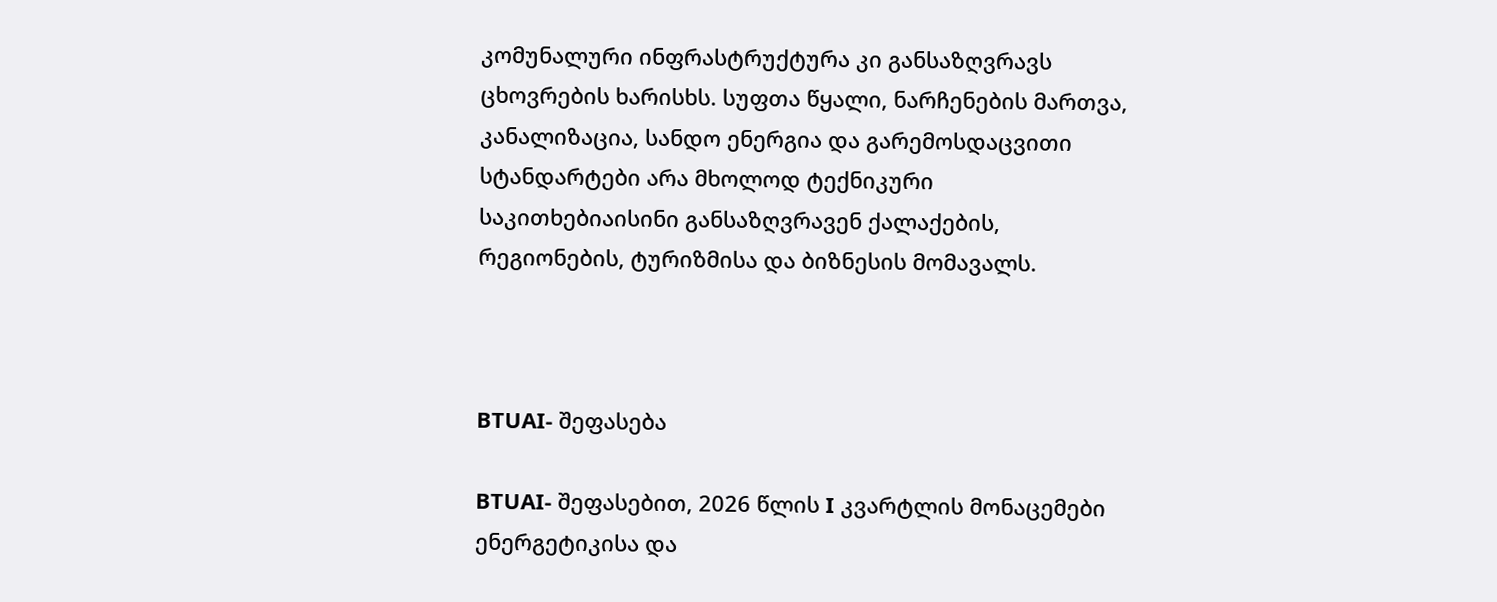კომუნალური ინფრასტრუქტურა კი განსაზღვრავს ცხოვრების ხარისხს. სუფთა წყალი, ნარჩენების მართვა, კანალიზაცია, სანდო ენერგია და გარემოსდაცვითი სტანდარტები არა მხოლოდ ტექნიკური საკითხებიაისინი განსაზღვრავენ ქალაქების, რეგიონების, ტურიზმისა და ბიზნესის მომავალს.



BTUAI- შეფასება

BTUAI- შეფასებით, 2026 წლის I კვარტლის მონაცემები ენერგეტიკისა და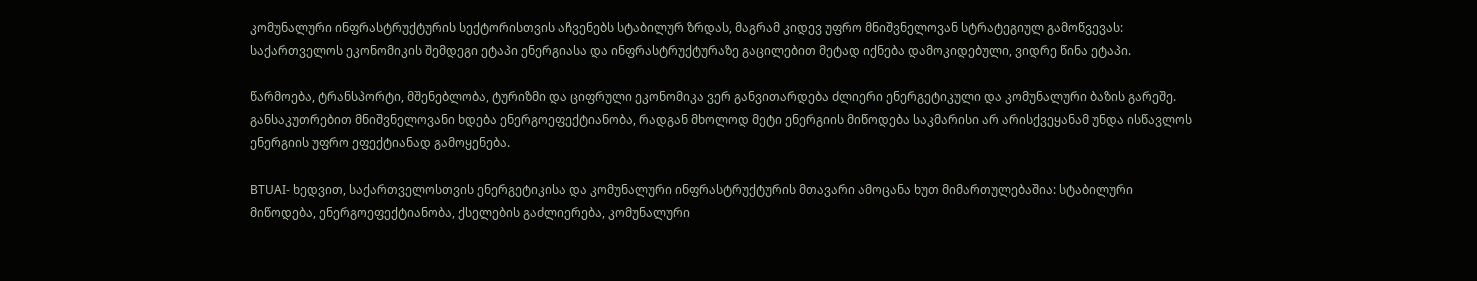კომუნალური ინფრასტრუქტურის სექტორისთვის აჩვენებს სტაბილურ ზრდას, მაგრამ კიდევ უფრო მნიშვნელოვან სტრატეგიულ გამოწვევას: საქართველოს ეკონომიკის შემდეგი ეტაპი ენერგიასა და ინფრასტრუქტურაზე გაცილებით მეტად იქნება დამოკიდებული, ვიდრე წინა ეტაპი.

წარმოება, ტრანსპორტი, მშენებლობა, ტურიზმი და ციფრული ეკონომიკა ვერ განვითარდება ძლიერი ენერგეტიკული და კომუნალური ბაზის გარეშე. განსაკუთრებით მნიშვნელოვანი ხდება ენერგოეფექტიანობა, რადგან მხოლოდ მეტი ენერგიის მიწოდება საკმარისი არ არისქვეყანამ უნდა ისწავლოს ენერგიის უფრო ეფექტიანად გამოყენება.

BTUAI- ხედვით, საქართველოსთვის ენერგეტიკისა და კომუნალური ინფრასტრუქტურის მთავარი ამოცანა ხუთ მიმართულებაშია: სტაბილური მიწოდება, ენერგოეფექტიანობა, ქსელების გაძლიერება, კომუნალური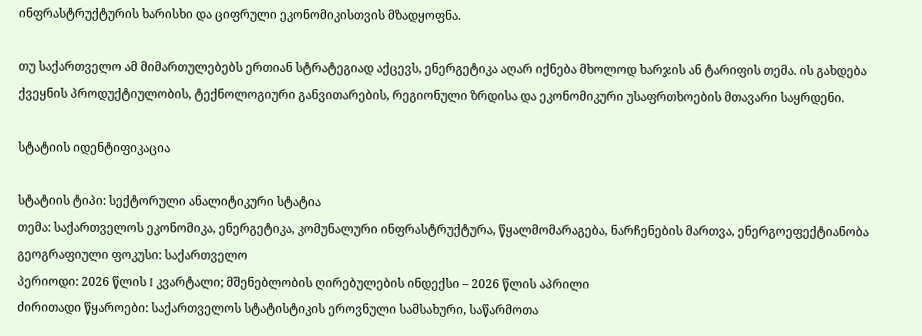ინფრასტრუქტურის ხარისხი და ციფრული ეკონომიკისთვის მზადყოფნა.

თუ საქართველო ამ მიმართულებებს ერთიან სტრატეგიად აქცევს, ენერგეტიკა აღარ იქნება მხოლოდ ხარჯის ან ტარიფის თემა. ის გახდება ქვეყნის პროდუქტიულობის, ტექნოლოგიური განვითარების, რეგიონული ზრდისა და ეკონომიკური უსაფრთხოების მთავარი საყრდენი.

სტატიის იდენტიფიკაცია

სტატიის ტიპი: სექტორული ანალიტიკური სტატია
თემა: საქართველოს ეკონომიკა, ენერგეტიკა, კომუნალური ინფრასტრუქტურა, წყალმომარაგება, ნარჩენების მართვა, ენერგოეფექტიანობა
გეოგრაფიული ფოკუსი: საქართველო
პერიოდი: 2026 წლის I კვარტალი; მშენებლობის ღირებულების ინდექსი – 2026 წლის აპრილი
ძირითადი წყაროები: საქართველოს სტატისტიკის ეროვნული სამსახური, საწარმოთა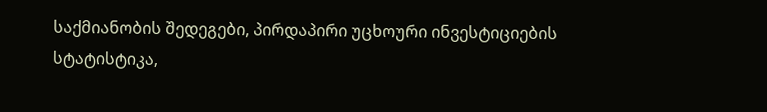საქმიანობის შედეგები, პირდაპირი უცხოური ინვესტიციების სტატისტიკა,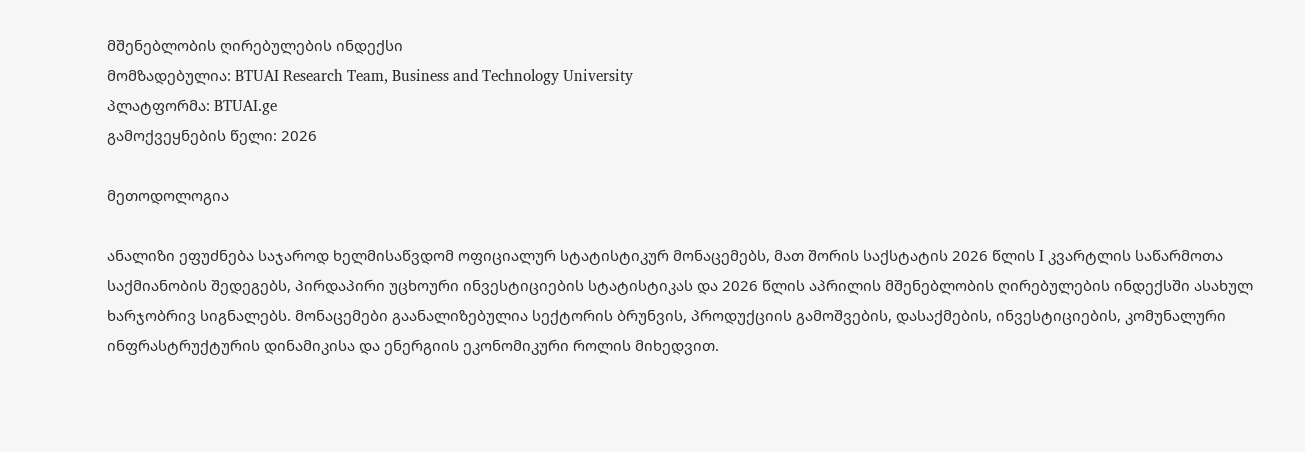მშენებლობის ღირებულების ინდექსი
მომზადებულია: BTUAI Research Team, Business and Technology University
პლატფორმა: BTUAI.ge
გამოქვეყნების წელი: 2026

მეთოდოლოგია

ანალიზი ეფუძნება საჯაროდ ხელმისაწვდომ ოფიციალურ სტატისტიკურ მონაცემებს, მათ შორის საქსტატის 2026 წლის I კვარტლის საწარმოთა საქმიანობის შედეგებს, პირდაპირი უცხოური ინვესტიციების სტატისტიკას და 2026 წლის აპრილის მშენებლობის ღირებულების ინდექსში ასახულ ხარჯობრივ სიგნალებს. მონაცემები გაანალიზებულია სექტორის ბრუნვის, პროდუქციის გამოშვების, დასაქმების, ინვესტიციების, კომუნალური ინფრასტრუქტურის დინამიკისა და ენერგიის ეკონომიკური როლის მიხედვით.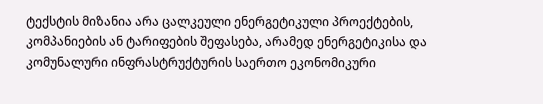ტექსტის მიზანია არა ცალკეული ენერგეტიკული პროექტების, კომპანიების ან ტარიფების შეფასება, არამედ ენერგეტიკისა და კომუნალური ინფრასტრუქტურის საერთო ეკონომიკური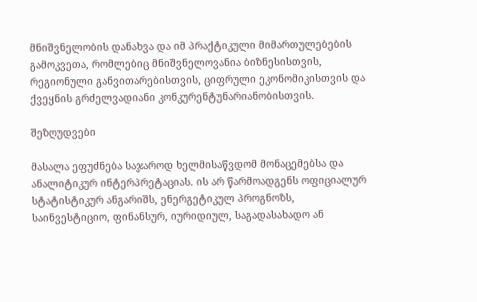მნიშვნელობის დანახვა და იმ პრაქტიკული მიმართულებების გამოკვეთა, რომლებიც მნიშვნელოვანია ბიზნესისთვის, რეგიონული განვითარებისთვის, ციფრული ეკონომიკისთვის და ქვეყნის გრძელვადიანი კონკურენტუნარიანობისთვის.

შეზღუდვები

მასალა ეფუძნება საჯაროდ ხელმისაწვდომ მონაცემებსა და ანალიტიკურ ინტერპრეტაციას. ის არ წარმოადგენს ოფიციალურ სტატისტიკურ ანგარიშს, ენერგეტიკულ პროგნოზს, საინვესტიციო, ფინანსურ, იურიდიულ, საგადასახადო ან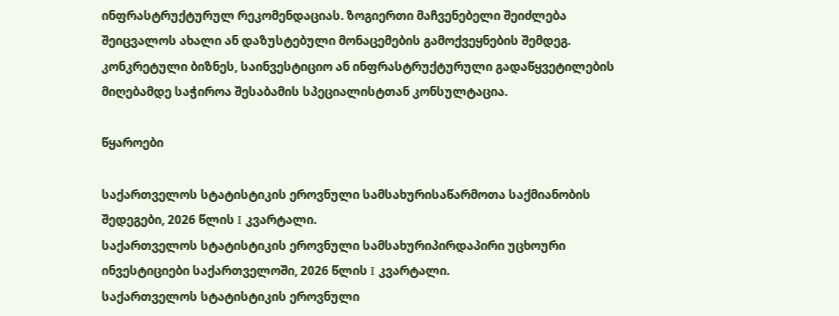ინფრასტრუქტურულ რეკომენდაციას. ზოგიერთი მაჩვენებელი შეიძლება შეიცვალოს ახალი ან დაზუსტებული მონაცემების გამოქვეყნების შემდეგ. კონკრეტული ბიზნეს, საინვესტიციო ან ინფრასტრუქტურული გადაწყვეტილების მიღებამდე საჭიროა შესაბამის სპეციალისტთან კონსულტაცია.

წყაროები

საქართველოს სტატისტიკის ეროვნული სამსახურისაწარმოთა საქმიანობის შედეგები, 2026 წლის I კვარტალი.
საქართველოს სტატისტიკის ეროვნული სამსახურიპირდაპირი უცხოური ინვესტიციები საქართველოში, 2026 წლის I კვარტალი.
საქართველოს სტატისტიკის ეროვნული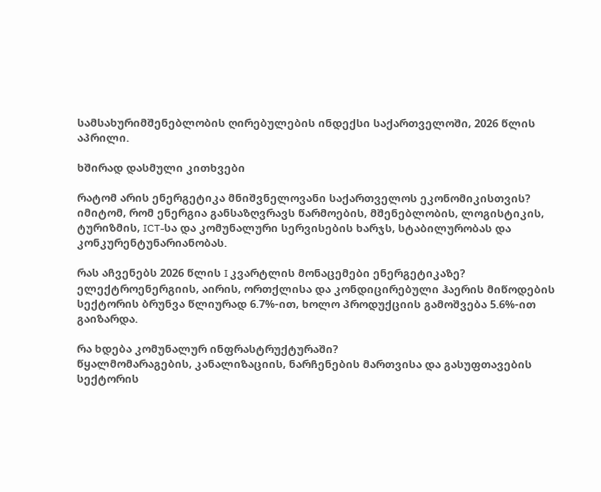სამსახურიმშენებლობის ღირებულების ინდექსი საქართველოში, 2026 წლის აპრილი.

ხშირად დასმული კითხვები

რატომ არის ენერგეტიკა მნიშვნელოვანი საქართველოს ეკონომიკისთვის?
იმიტომ, რომ ენერგია განსაზღვრავს წარმოების, მშენებლობის, ლოგისტიკის, ტურიზმის, ICT-სა და კომუნალური სერვისების ხარჯს, სტაბილურობას და კონკურენტუნარიანობას.

რას აჩვენებს 2026 წლის I კვარტლის მონაცემები ენერგეტიკაზე?
ელექტროენერგიის, აირის, ორთქლისა და კონდიცირებული ჰაერის მიწოდების სექტორის ბრუნვა წლიურად 6.7%-ით, ხოლო პროდუქციის გამოშვება 5.6%-ით გაიზარდა.

რა ხდება კომუნალურ ინფრასტრუქტურაში?
წყალმომარაგების, კანალიზაციის, ნარჩენების მართვისა და გასუფთავების სექტორის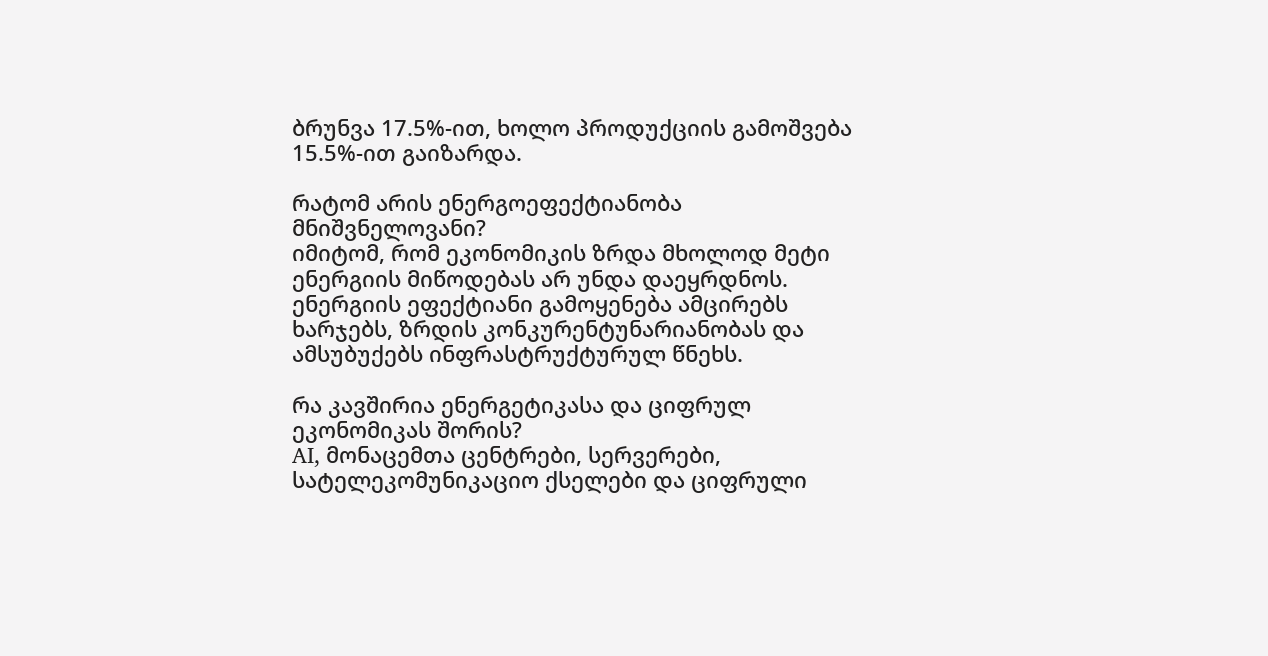ბრუნვა 17.5%-ით, ხოლო პროდუქციის გამოშვება 15.5%-ით გაიზარდა.

რატომ არის ენერგოეფექტიანობა მნიშვნელოვანი?
იმიტომ, რომ ეკონომიკის ზრდა მხოლოდ მეტი ენერგიის მიწოდებას არ უნდა დაეყრდნოს. ენერგიის ეფექტიანი გამოყენება ამცირებს ხარჯებს, ზრდის კონკურენტუნარიანობას და ამსუბუქებს ინფრასტრუქტურულ წნეხს.

რა კავშირია ენერგეტიკასა და ციფრულ ეკონომიკას შორის?
AI, მონაცემთა ცენტრები, სერვერები, სატელეკომუნიკაციო ქსელები და ციფრული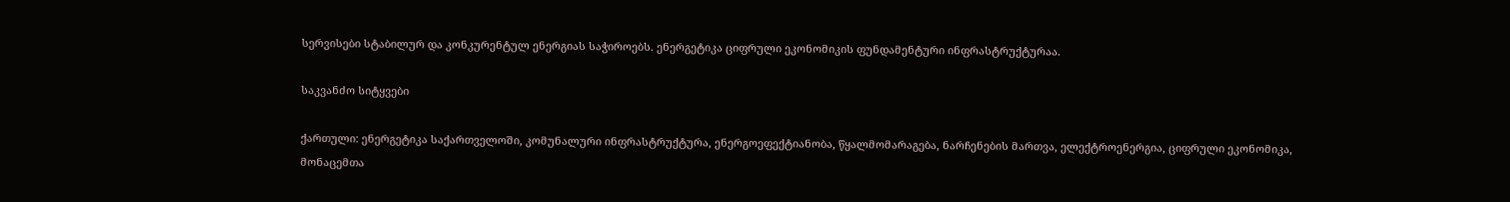სერვისები სტაბილურ და კონკურენტულ ენერგიას საჭიროებს. ენერგეტიკა ციფრული ეკონომიკის ფუნდამენტური ინფრასტრუქტურაა.

საკვანძო სიტყვები

ქართული: ენერგეტიკა საქართველოში, კომუნალური ინფრასტრუქტურა, ენერგოეფექტიანობა, წყალმომარაგება, ნარჩენების მართვა, ელექტროენერგია, ციფრული ეკონომიკა, მონაცემთა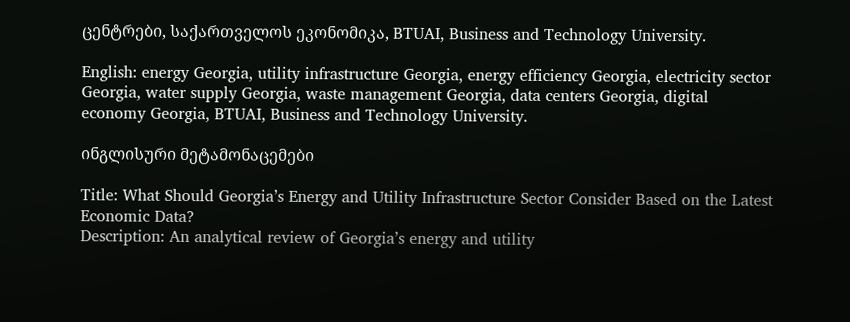ცენტრები, საქართველოს ეკონომიკა, BTUAI, Business and Technology University.

English: energy Georgia, utility infrastructure Georgia, energy efficiency Georgia, electricity sector Georgia, water supply Georgia, waste management Georgia, data centers Georgia, digital economy Georgia, BTUAI, Business and Technology University.

ინგლისური მეტამონაცემები

Title: What Should Georgia’s Energy and Utility Infrastructure Sector Consider Based on the Latest Economic Data?
Description: An analytical review of Georgia’s energy and utility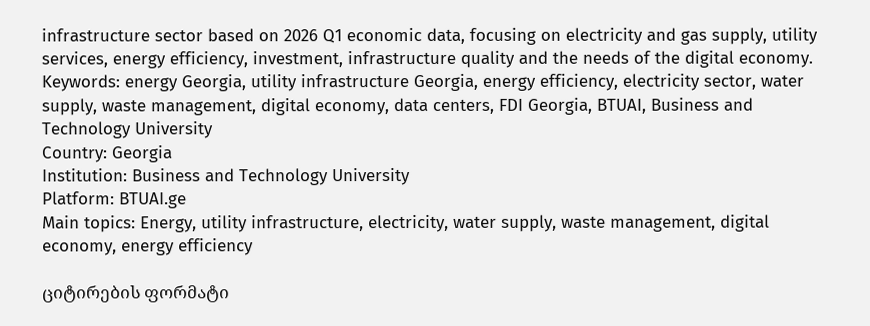infrastructure sector based on 2026 Q1 economic data, focusing on electricity and gas supply, utility services, energy efficiency, investment, infrastructure quality and the needs of the digital economy.
Keywords: energy Georgia, utility infrastructure Georgia, energy efficiency, electricity sector, water supply, waste management, digital economy, data centers, FDI Georgia, BTUAI, Business and Technology University
Country: Georgia
Institution: Business and Technology University
Platform: BTUAI.ge
Main topics: Energy, utility infrastructure, electricity, water supply, waste management, digital economy, energy efficiency

ციტირების ფორმატი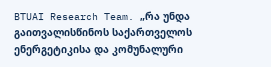BTUAI Research Team. „რა უნდა გაითვალისწინოს საქართველოს ენერგეტიკისა და კომუნალური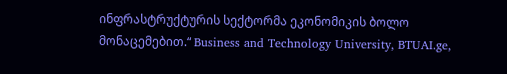ინფრასტრუქტურის სექტორმა ეკონომიკის ბოლო მონაცემებით.“ Business and Technology University, BTUAI.ge,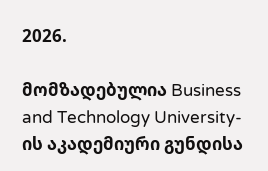2026.

მომზადებულია Business and Technology University-ის აკადემიური გუნდისა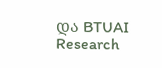და BTUAI Research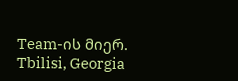Team-ის მიერ.
Tbilisi, Georgia